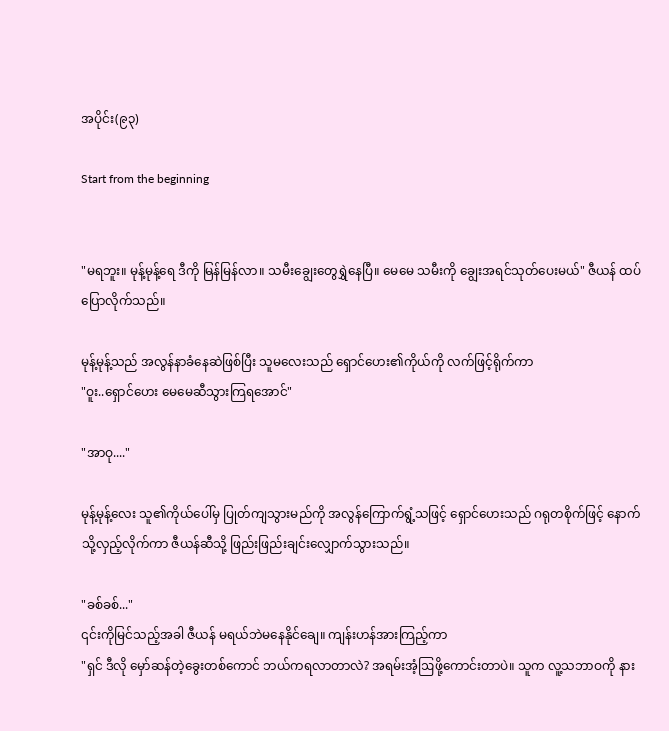အပိုင်း(၉၃)

Start from the beginning


"မရဘူး။ မုန့်မုန့်ရေ ဒီကို မြန်မြန်လာ။ သမီးချွေးတွေရွှဲနေပြီ။ မေမေ သမီးကို ချွေးအရင်သုတ်ပေးမယ်" ဇီယန် ထပ်ပြောလိုက်သည်။

မုန့်မုန့်သည် အလွန်နာခံနေဆဲဖြစ်ပြီး သူမလေးသည် ရှောင်ဟေး၏ကိုယ်ကို လက်ဖြင့်ရိုက်ကာ
"ဝူး..ရှောင်ဟေး မေမေဆီသွားကြရအောင်"

"အာဝု...."

မုန့်မုန့်လေး သူ၏ကိုယ်ပေါ်မှ ပြုတ်ကျသွားမည်ကို အလွန်ကြောက်ရွံ့သဖြင့် ရှောင်ဟေးသည် ဂရုတစိုက်ဖြင့် နောက်သို့လှည့်လိုက်ကာ ဇီယန်ဆီသို့ ဖြည်းဖြည်းချင်းလျှောက်သွားသည်။

"ခစ်ခစ်..."
၎င်းကိုမြင်သည့်အခါ ဇီယန် မရယ်ဘဲမနေနိုင်ချေ။ ကျန်းဟန်အားကြည့်ကာ
"ရှင် ဒီလို မှော်ဆန်တဲ့ခွေးတစ်ကောင် ဘယ်ကရလာတာလဲ? အရမ်းအံ့ဩဖို့ကောင်းတာပဲ။ သူက လူ့သဘာဝကို နား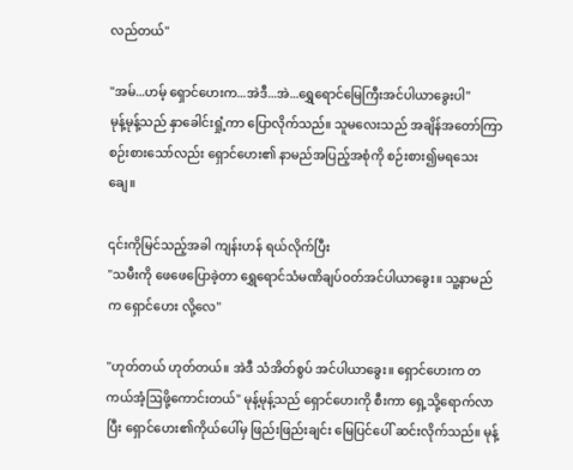လည်တယ်"

"အမ်...ဟမ့် ရှောင်ဟေးက...အဲဒီ...အဲ...ရွှေရောင်မြေကြီးအင်ပါယာခွေးပါ"
မုန့်မုန့်သည် နှာခေါင်းရှုံ့ကာ ပြောလိုက်သည်။ သူမလေးသည် အချိန်အတော်ကြာ စဉ်းစားသော်လည်း ရှောင်ဟေး၏ နာမည်အပြည့်အစုံကို စဉ်းစား၍မရသေးချေ။

၎င်းကိုမြင်သည့်အခါ ကျန်းဟန် ရယ်လိုက်ပြီး
"သမီးကို ဖေဖေပြောခဲ့တာ ရွှေရောင်သံမဏိချပ်ဝတ်အင်ပါယာခွေး။ သူ့နာမည်က ရှောင်ဟေး လို့လေ"

"ဟုတ်တယ် ဟုတ်တယ်။ အဲဒီ သံအိတ်စွပ် အင်ပါယာခွေး။ ရှောင်ဟေးက တကယ်အံ့ဩဖို့ကောင်းတယ်" မုန့်မုန့်သည် ရှောင်ဟေးကို စီးကာ ရှေ့သို့ရောက်လာပြီး ရှောင်ဟေး၏ကိုယ်ပေါ်မှ ဖြည်းဖြည်းချင်း မြေပြင်ပေါ် ဆင်းလိုက်သည်။ မုန့်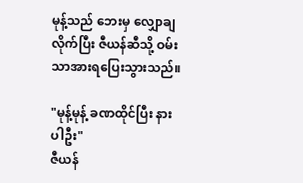မုန့်သည် ဘေးမှ လျှောချလိုက်ပြီး ဇီယန်ဆီသို့ ဝမ်းသာအားရပြေးသွားသည်။

"မုန့်မုန့် ခဏထိုင်ပြီး နားပါဦး"
ဇီယန်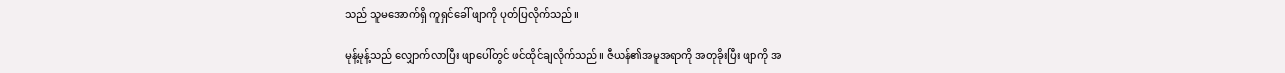သည် သူမအောက်ရှိ ကူရှင်ခေါ် ဖျာကို ပုတ်ပြလိုက်သည်။

မုန့်မုန့်သည် လျှောက်လာပြီး ဖျာပေါ်တွင် ဖင်ထိုင်ချလိုက်သည်။ ဇီယန်၏အမူအရာကို အတုခိုးပြီး ဖျာကို အ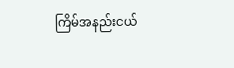ကြိမ်အနည်းငယ်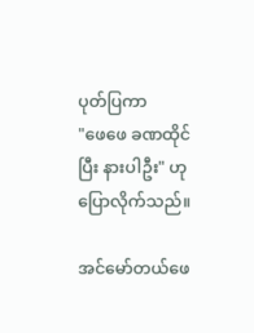ပုတ်ပြကာ
"ဖေဖေ ခဏထိုင်ပြီး နားပါဦး" ဟု ပြောလိုက်သည်။

အင်မော်တယ်ဖေ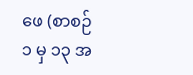ဖေ (စာစဉ် ၁ မှ ၁၃ အ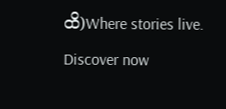ထိ)Where stories live. Discover now